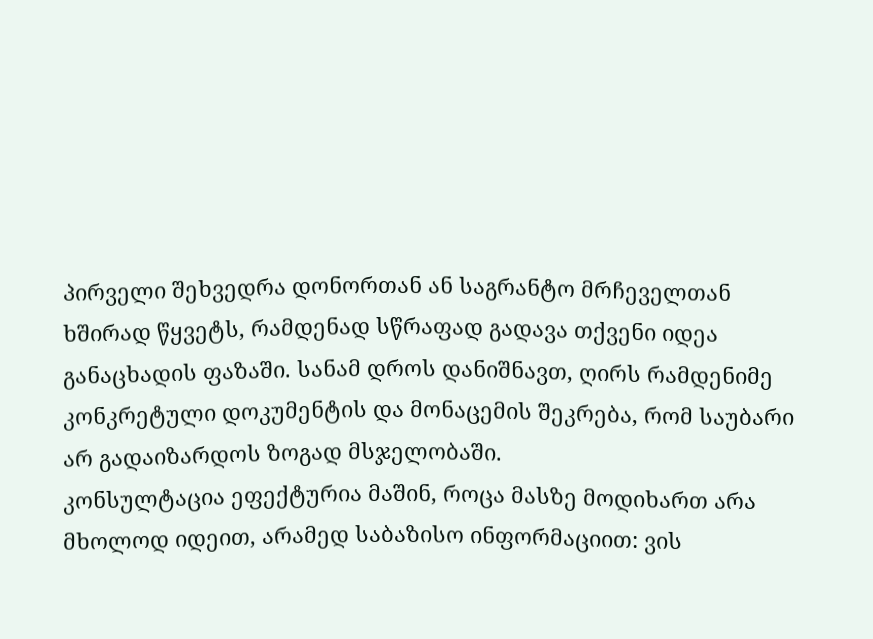პირველი შეხვედრა დონორთან ან საგრანტო მრჩეველთან ხშირად წყვეტს, რამდენად სწრაფად გადავა თქვენი იდეა განაცხადის ფაზაში. სანამ დროს დანიშნავთ, ღირს რამდენიმე კონკრეტული დოკუმენტის და მონაცემის შეკრება, რომ საუბარი არ გადაიზარდოს ზოგად მსჯელობაში.
კონსულტაცია ეფექტურია მაშინ, როცა მასზე მოდიხართ არა მხოლოდ იდეით, არამედ საბაზისო ინფორმაციით: ვის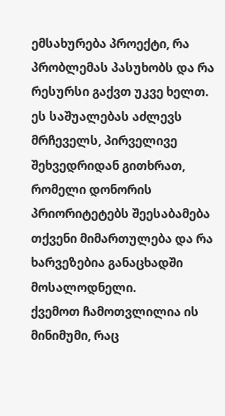ემსახურება პროექტი, რა პრობლემას პასუხობს და რა რესურსი გაქვთ უკვე ხელთ. ეს საშუალებას აძლევს მრჩეველს, პირველივე შეხვედრიდან გითხრათ, რომელი დონორის პრიორიტეტებს შეესაბამება თქვენი მიმართულება და რა ხარვეზებია განაცხადში მოსალოდნელი.
ქვემოთ ჩამოთვლილია ის მინიმუმი, რაც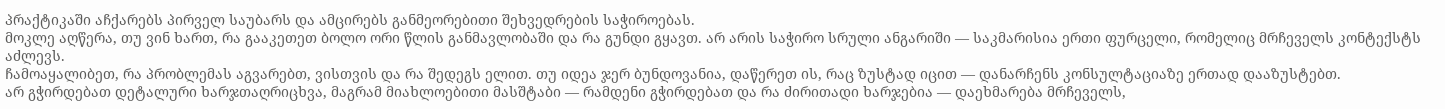პრაქტიკაში აჩქარებს პირველ საუბარს და ამცირებს განმეორებითი შეხვედრების საჭიროებას.
მოკლე აღწერა, თუ ვინ ხართ, რა გააკეთეთ ბოლო ორი წლის განმავლობაში და რა გუნდი გყავთ. არ არის საჭირო სრული ანგარიში — საკმარისია ერთი ფურცელი, რომელიც მრჩეველს კონტექსტს აძლევს.
ჩამოაყალიბეთ, რა პრობლემას აგვარებთ, ვისთვის და რა შედეგს ელით. თუ იდეა ჯერ ბუნდოვანია, დაწერეთ ის, რაც ზუსტად იცით — დანარჩენს კონსულტაციაზე ერთად დააზუსტებთ.
არ გჭირდებათ დეტალური ხარჯთაღრიცხვა, მაგრამ მიახლოებითი მასშტაბი — რამდენი გჭირდებათ და რა ძირითადი ხარჯებია — დაეხმარება მრჩეველს,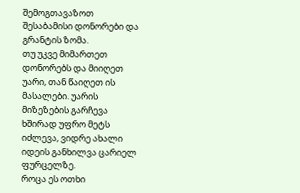შემოგთავაზოთ შესაბამისი დონორები და გრანტის ზომა.
თუ უკვე მიმართეთ დონორებს და მიიღეთ უარი, თან წაიღეთ ის მასალები. უარის მიზეზების გარჩევა ხშირად უფრო მეტს იძლევა, ვიდრე ახალი იდეის განხილვა ცარიელ ფურცელზე.
როცა ეს ოთხი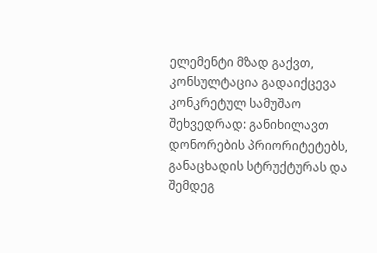ელემენტი მზად გაქვთ, კონსულტაცია გადაიქცევა კონკრეტულ სამუშაო შეხვედრად: განიხილავთ დონორების პრიორიტეტებს, განაცხადის სტრუქტურას და შემდეგ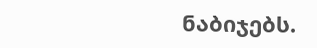ნაბიჯებს.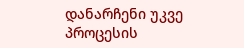დანარჩენი უკვე პროცესის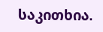საკითხია.